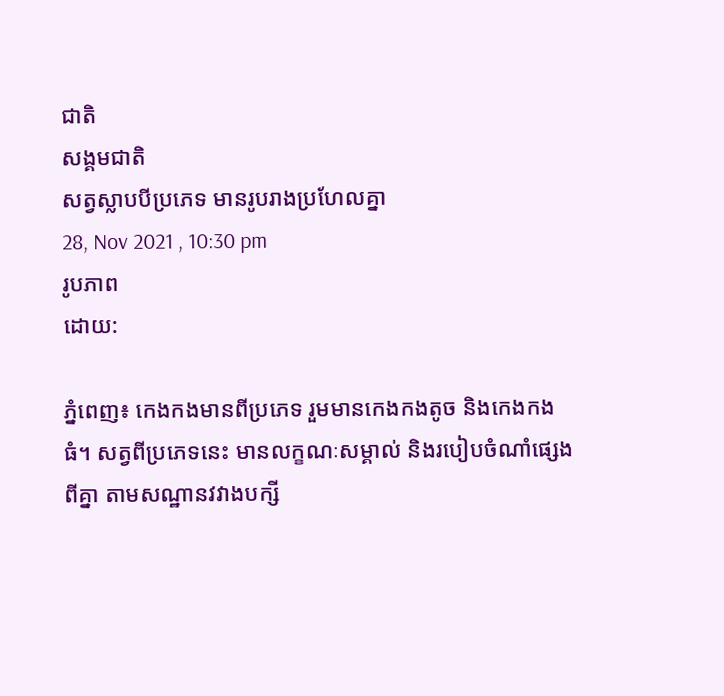ជាតិ
សង្គមជាតិ
សត្វស្លាបបីប្រភេទ មានរូបរាងប្រហែលគ្នា
28, Nov 2021 , 10:30 pm
រូបភាព
ដោយ:

ភ្នំពេញ៖ កេងកងមានពីប្រភេទ រួមមានកេងកងតូច និងកេងកងធំ។ សត្វពីប្រភេទនេះ មានលក្ខណៈសម្គាល់ និងរបៀបចំណាំផ្សេងពីគ្នា តាមសណ្ឋានវវាងបក្សី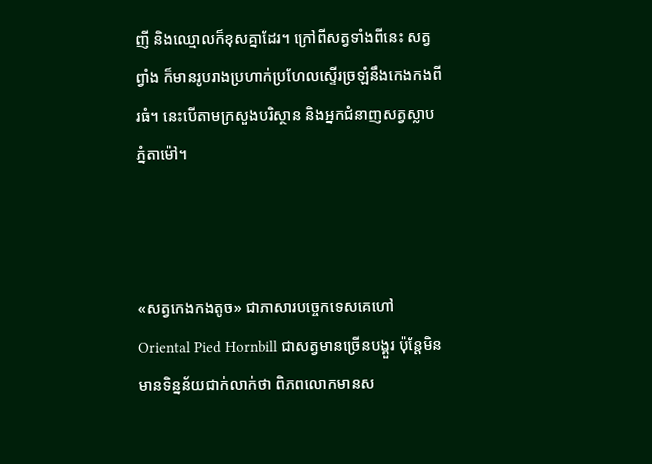ញី និងឈ្មោលក៏ខុសគ្នាដែរ។ ក្រៅពីសត្វទាំងពីនេះ សត្វព្វាំង ក៏មានរូបរាងប្រហាក់ប្រហែលស្ទើរច្រឡំនឹងកេងកងពីរធំ។ នេះបើតាមក្រសួងបរិស្ថាន និងអ្នកជំនាញសត្វស្លាបភ្នំតាម៉ៅ។



«សត្វកេងកងតូច» ជាភាសារបច្ចេកទេសគេហៅ Oriental Pied Hornbill ជាសត្វមានច្រើនបង្គួរ ប៉ុន្តែមិនមានទិន្នន័យជាក់លាក់ថា ពិភពលោកមានស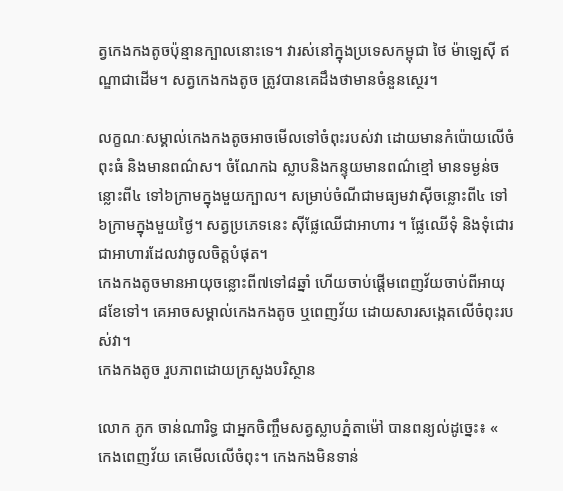ត្វកេងកងតូចប៉ុន្មានក្បាលនោះទេ។ វារស់នៅក្នុងប្រទេសកម្ពុជា ថៃ ម៉ាឡេស៊ី ឥណ្ឌាជាដើម។ សត្វកេងកងតូច ត្រូវបានគេដឹងថាមានចំនួនស្ថេរ។

លក្ខណៈសម្គាល់កេងកងតូចអាចមើលទៅចំពុះរបស់វា ដោយមានកំប៉ោយលើចំពុះធំ និងមានពណ៌ស។ ចំណែកឯ ស្លាបនិងកន្ទុយមានពណ៌ខ្មៅ មានទម្ងន់ចន្លោះពី៤ ទៅ៦ក្រាមក្នុងមួយក្បាល។ សម្រាប់ចំណីជាមធ្យមវាស៊ីចន្លោះពី៤ ទៅ៦ក្រាមក្នុងមួយថ្ងៃ។ សត្វប្រភេទនេះ ស៊ីផ្លែឈើជាអាហារ ។ ផ្លែឈើទុំ និងទុំជោរជាអាហារដែលវាចូលចិត្តបំផុត។
កេងកងតូចមានអាយុចន្លោះពី៧ទៅ៨ឆ្នាំ ហើយចាប់ផ្ដើមពេញវ័យចាប់ពីអាយុ៨ខែទៅ។ គេអាចសម្គាល់កេងកងតូច ឬពេញវ័យ ដោយសារសង្កេតលើចំពុះរបស់វា។
កេងកងតូច រួបភាពដោយក្រសួងបរិស្ថាន

លោក ភូក ចាន់ណារិទ្ធ ជាអ្នកចិញ្ចឹមសត្វស្លាបភ្នំតាម៉ៅ បានពន្យល់ដូច្នេះ៖ « កេងពេញវ័យ គេមើលលើចំពុះ។ កេងកងមិនទាន់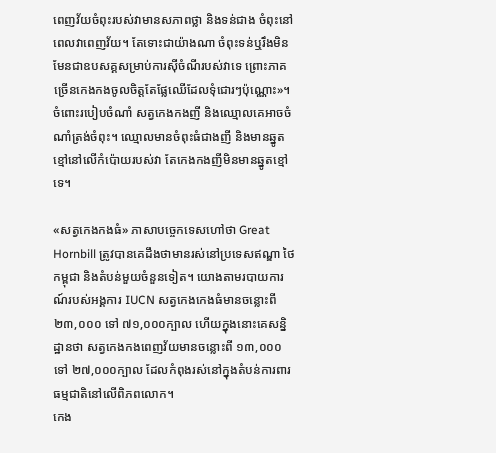ពេញវ័យចំពុះរបស់វាមានសភាពថ្លា និងទន់ជាង ចំពុះនៅពេលវាពេញវ័យ។ តែទោះជាយ៉ាងណា ចំពុះទន់ឬរឹងមិនមែនជាឧបសគ្គសម្រាប់ការស៊ីចំណីរបស់វាទេ ព្រោះភាគច្រើនកេងកងចូលចិត្តតែផ្លែឈើដែលទុំជោរៗប៉ុណ្ណោះ»។
ចំពោះរបៀបចំណាំ សត្វកេងកងញី និងឈ្មោលគេអាចចំណាំត្រង់ចំពុះ។ ឈ្មោលមានចំពុះធំជាងញី និងមានឆ្នូតខ្មៅនៅលើកំប៉ោយរបស់វា តែកេងកងញីមិនមានឆ្នូតខ្មៅទេ។

«សត្វកេងកងធំ» ភាសាបច្ចេកទេសហៅថា Great Hornbill ត្រូវបានគេដឹងថាមានរស់នៅប្រទេសឥណ្ឌា ថៃ កម្ពុជា និងតំបន់មួយចំនួនទៀត។ យោងតាមរបាយការណ៍របស់អង្គការ IUCN សត្វកេងកេងធំមានចន្លោះពី ២៣,០០០ ទៅ ៧១,០០០ក្បាល ហើយក្នុងនោះគេសន្និដ្ឋានថា សត្វកេងកងពេញវ័យមានចន្លោះពី ១៣,០០០ ទៅ ២៧,០០០ក្បាល ដែលកំពុងរស់នៅក្នុងតំបន់ការពារធម្មជាតិនៅលើពិភពលោក។
កេង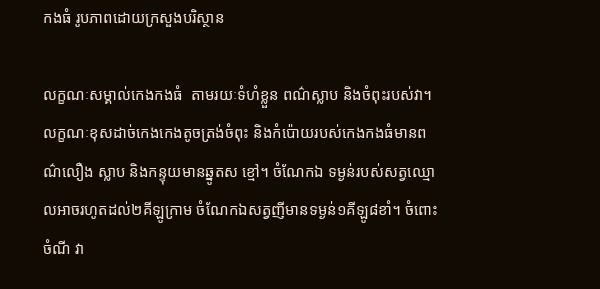កងធំ រូបភាពដោយក្រសួងបរិស្ថាន

លក្ខណៈសម្គាល់កេងកងធំ  តាមរយៈទំហំខ្លួន ពណ៌ស្លាប និងចំពុះរបស់វា។ លក្ខណៈខុសដាច់កេងកេងតូចត្រង់ចំពុះ និងកំប៉ោយរបស់កេងកងធំមានពណ៌លឿង ស្លាប និងកន្ទុយមានឆ្នូតស ខ្មៅ។ ចំណែកឯ ទម្ងន់របស់សត្វឈ្មោលអាចរហូតដល់២គីឡូក្រាម ចំណែកឯសត្វញីមានទម្ងន់១គីឡូ៨ខាំ។ ចំពោះចំណី វា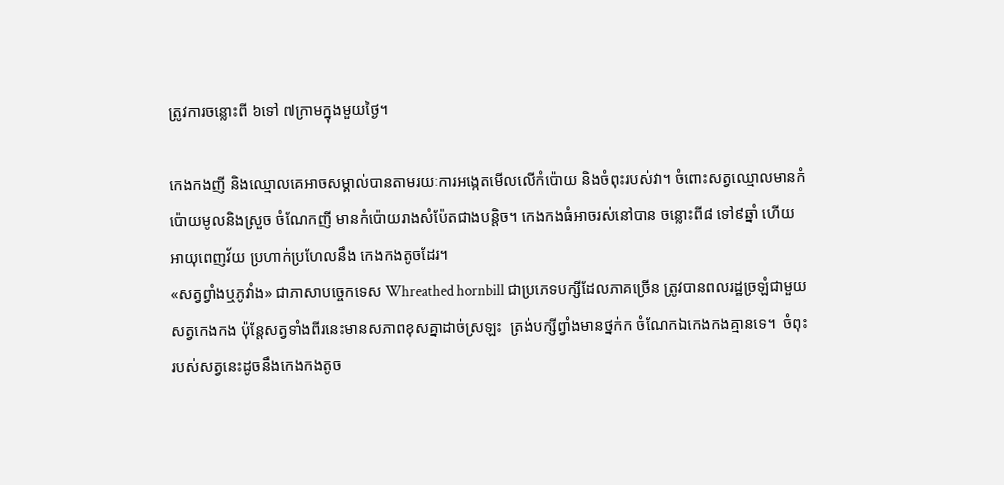ត្រូវការចន្លោះពី ៦ទៅ ៧ក្រាមក្នុងមួយថ្ងៃ។

កេងកងញី និងឈ្មោលគេអាចសម្គាល់បានតាមរយៈការអង្កេតមើលលើកំប៉ោយ និងចំពុះរបស់វា។ ចំពោះសត្វឈ្មោលមានកំប៉ោយមូលនិងស្រួច ចំណែកញី មានកំប៉ោយរាងសំប៉ែតជាងបន្តិច។ កេងកងធំអាចរស់នៅបាន ចន្លោះពី៨ ទៅ៩ឆ្នាំ ហើយអាយុពេញវ័យ ប្រហាក់ប្រហែលនឹង កេងកងតូចដែរ។
«សត្វព្វាំងឬភូវាំង» ជាភាសាបច្ចេកទេស Whreathed hornbill ជាប្រភេទបក្សីដែលភាគច្រើន ត្រូវបានពលរដ្ឋច្រឡំជាមួយសត្វកេងកង ប៉ុន្ដែសត្វទាំងពីរនេះមានសភាពខុសគ្នាដាច់ស្រឡះ  ត្រង់បក្សីព្វាំងមានថ្នក់ក ចំណែកឯកេងកងគ្មានទេ។  ចំពុះរបស់សត្វនេះដូចនឹងកេងកងតូច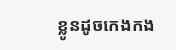ខ្លូនដូចកេងកង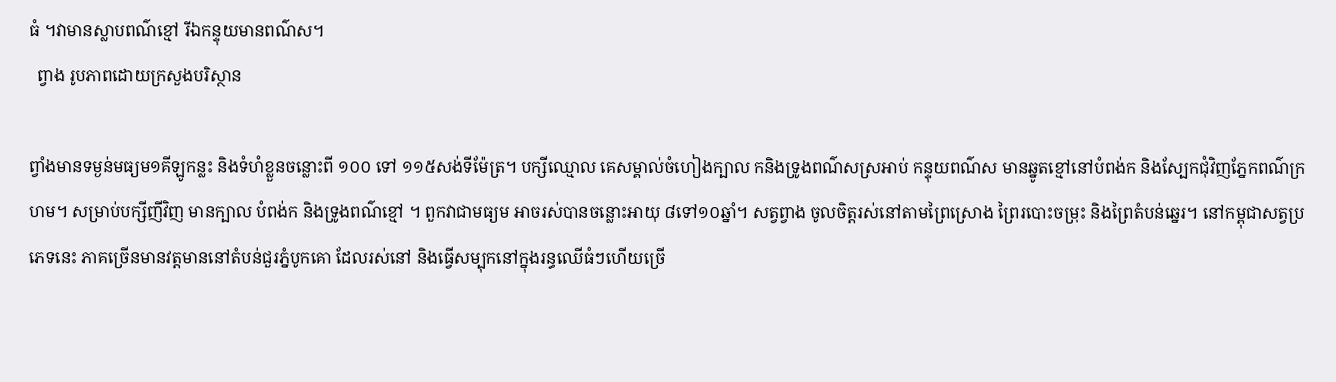ធំ ។វាមានស្លាបពណ៌ខ្មៅ រីឯកន្ទុយមានពណ៌ស។
  ព្វាង រូបភាពដោយក្រសួងបរិស្ថាន

ព្វាំងមានទម្ងន់មធ្យម១គីឡូកន្លះ និងទំហំខ្លួនចន្លោះពី ១០០ ទៅ ១១៥សង់ទីម៉ែត្រ។ បក្សីឈ្មោល គេសម្គាល់ចំហៀងក្បាល កនិងទ្រូងពណ៌សស្រអាប់ កន្ទុយពណ៌ស មានឆ្នូតខ្មៅនៅបំពង់ក និងស្បែកជុំវិញភ្នែកពណ៌ក្រហម។ សម្រាប់បក្សីញីវិញ មានក្បាល បំពង់ក និងទ្រូងពណ៌ខ្មៅ ។ ពួកវាជាមធ្យម អាចរស់បានចន្លោះអាយុ ៨ទៅ១០ឆ្នាំ។ សត្វព្វាង ចូលចិត្តរស់នៅតាមព្រៃស្រោង ព្រៃរបោះចម្រុះ និងព្រៃតំបន់ឆ្នេរ។ នៅកម្ពុជាសត្វប្រភេទនេះ ភាគច្រើនមានវត្តមាននៅតំបន់ជួរភ្នំបូកគោ ដែលរស់នៅ និងធ្វើសម្បុកនៅក្នុងរន្ធឈើធំៗហើយច្រើ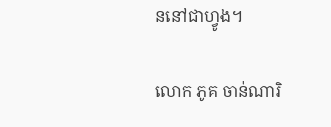ននៅជាហ្វូង។

លោក ភូគ ចាន់ណារិ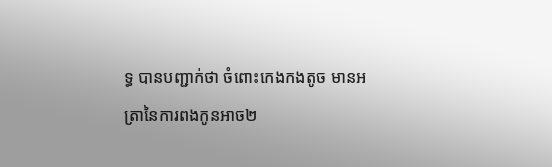ទ្ធ បានបញ្ជាក់ថា ចំពោះកេងកងតូច មានអត្រានៃការពងកូនអាច២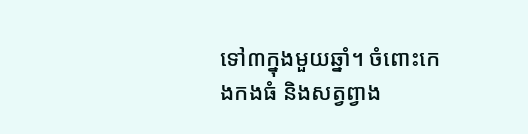ទៅ៣ក្នុងមួយឆ្នាំ។ ចំពោះកេងកងធំ និងសត្វព្វាង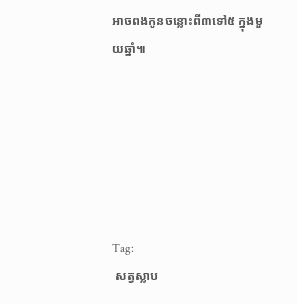អាចពងកូនចន្លោះពី៣ទៅ៥ ក្នុងមួយឆ្នាំ៕






Tag:
 សត្វស្លាប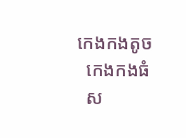កេងកងតូច
  កេងកងធំ
  ស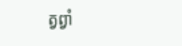ត្វព្វាំ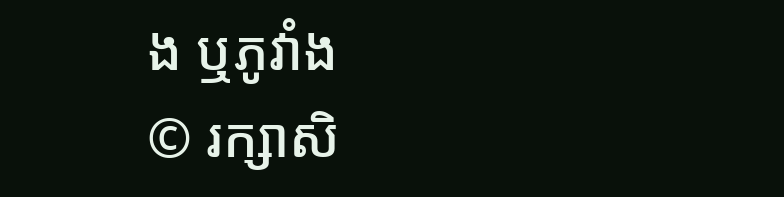ង ឬភូវាំង
© រក្សាសិ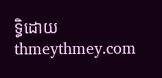ទ្ធិដោយ thmeythmey.com